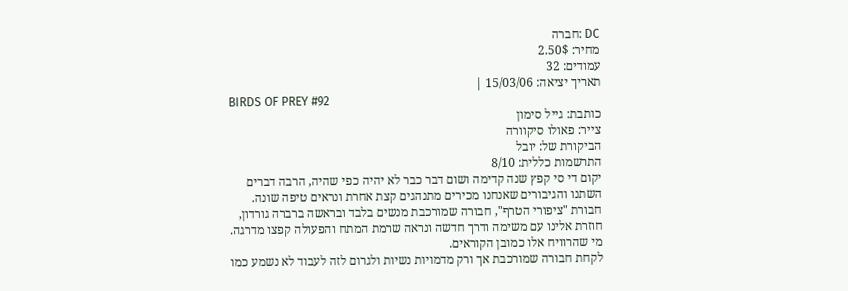DC :חברה
מחיר: 2.50$
עמודים: 32
תאריך יציאה: 15/03/06 |
BIRDS OF PREY #92
כותבת: גייל סימון
צייר: פאולו סיקוורה
הביקורת של: יובל
התרשמות כללית: 8/10
יקום די סי קפץ שנה קדימה ושום דבר כבר לא יהיה כפי שהיה, הרבה דברים השתנו והגיבורים שאנחנו מכירים מתנהגים קצת אחרת ונראים טיפה שונה. חבורת "ציפורי הטרף", חבורה שמורכבת מנשים בלבד ובראשה ברברה גורדון, חוזרת אלינו עם משימה ודרך חדשה ונראה שרמת המתח והפעולה קפצו מדרגה. מי שהרוויח אלו כמובן הקוראים.
לקחת חבורה שמורכבת אך ורק מדמויות נשיות ולגרום לזה לעבוד לא נשמע כמו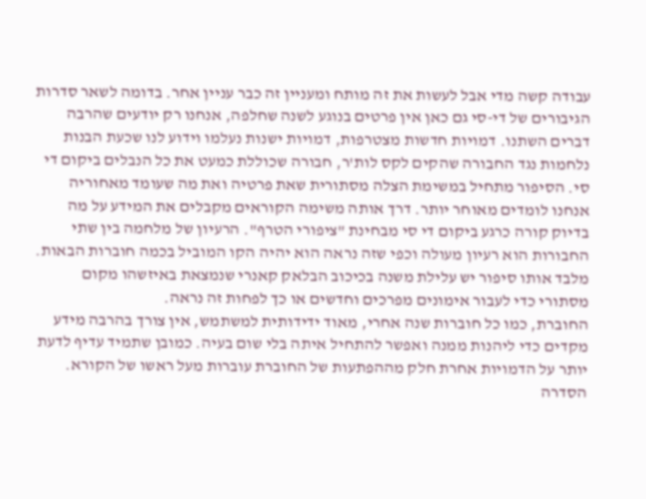עבודה קשה מדי אבל לעשות את זה מותח ומעניין זה כבר עניין אחר. בדומה לשאר סדרות הגיבורים של די-סי גם כאן אין פרטים בנוגע לשנה שחלפה, אנחנו רק יודעים שהרבה דברים השתנו. דמויות חדשות מצטרפות, דמויות ישנות נעלמו וידוע לנו שכעת הבנות נלחמות נגד החבורה שהקים לקס לות'ר, חבורה שכוללת כמעט את כל הנבלים ביקום די סי. הסיפור מתחיל במשימת הצלה מסתורית שאת פרטיה ואת מה שעומד מאחוריה אנחנו לומדים מאוחר יותר. דרך אותה משימה הקוראים מקבלים את המידע על מה בדיוק קורה כרגע ביקום די סי מבחינת "ציפורי הטרף". הרעיון של מלחמה בין שתי החבורות הוא רעיון מעולה וכפי שזה נראה הוא יהיה הקו המוביל בכמה חוברות הבאות. מלבד אותו סיפור יש עלילת משנה בכיכוב הבלאק קאנרי שנמצאת באיזשהו מקום מסתורי כדי לעבור אימונים מפרכים וחדשים או כך לפחות זה נראה.
החוברת, כמו כל חוברות שנה אחרי, מאוד ידידותית למשתמש, אין צורך בהרבה מידע מקדים כדי ליהנות ממנה ואפשר להתחיל איתה בלי שום בעיה. כמובן שתמיד עדיף לדעת יותר על הדמויות אחרת חלק מההפתעות של החוברת עוברות מעל ראשו של הקורא. הסדרה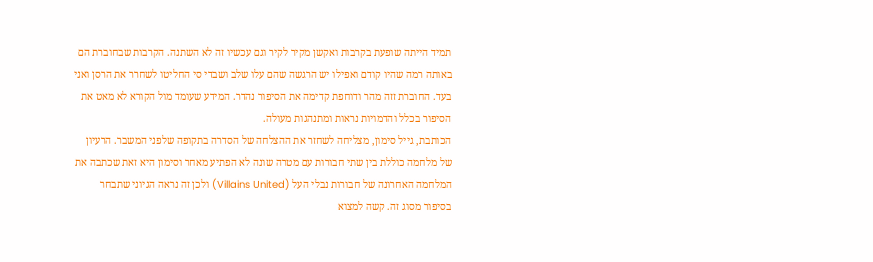תמיד הייתה שופעת בקרבות ואקשן מקיר לקיר וגם עכשיו זה לא השתנה. הקרבות שבחוברת הם באותה רמה שהיו קודם ואפילו יש הרגשה שהם עלו שלב ושבדי סי החליטו לשחרר את הרסן ואני בעד. החוברת זזה מהר ודוחפת קדימה את הסיפור נהדר. המידע שעומד מול הקורא לא מאט את הסיפור בכלל והדמויות נראות ומתנהגות מעולה.
הכותבת, גייל סימון, מצליחה לשחזר את ההצלחה של הסדרה בתקופה שלפני המשבר. הרעיון של מלחמה כוללת בין שתי חבורות עם מטרה שונה לא הפתיע מאחר וסימון היא זאת שכתבה את המלחמה האחרונה של חבורות נבלי העל (Villains United) ולכן זה נראה הגיוני שתבחר בסיפור מסוג זה. קשה למצוא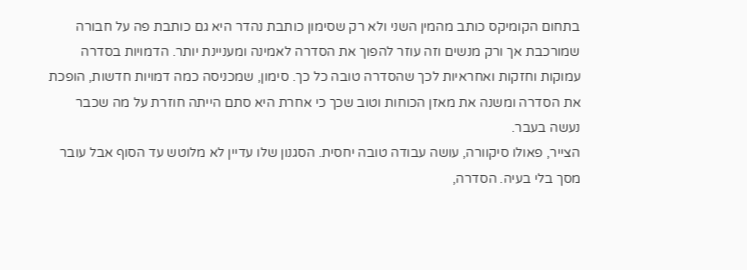בתחום הקומיקס כותב מהמין השני ולא רק שסימון כותבת נהדר היא גם כותבת פה על חבורה שמורכבת אך ורק מנשים וזה עוזר להפוך את הסדרה לאמינה ומעניינת יותר. הדמויות בסדרה עמוקות וחזקות ואחראיות לכך שהסדרה טובה כל כך. סימון, שמכניסה כמה דמויות חדשות, הופכת את הסדרה ומשנה את מאזן הכוחות וטוב שכך כי אחרת היא סתם הייתה חוזרת על מה שכבר נעשה בעבר.
הצייר, פאולו סיקוורה, עושה עבודה טובה יחסית. הסגנון שלו עדיין לא מלוטש עד הסוף אבל עובר מסך בלי בעיה. הסדרה,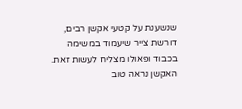שנשענת על קטעי אקשן רבים, דורשת צייר שיעמוד במשימה בכבוד ופאולו מצליח לעשות זאת. האקשן נראה טוב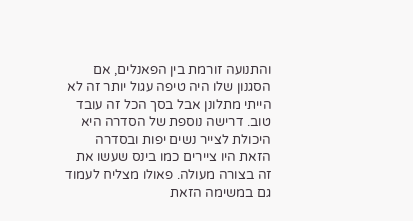והתנועה זורמת בין הפאנלים, אם הסגנון שלו היה טיפה עגול יותר זה לא הייתי מתלונן אבל בסך הכל זה עובד טוב. דרישה נוספת של הסדרה היא היכולת לצייר נשים יפות ובסדרה הזאת היו ציירים כמו בינס שעשו את זה בצורה מעולה. פאולו מצליח לעמוד גם במשימה הזאת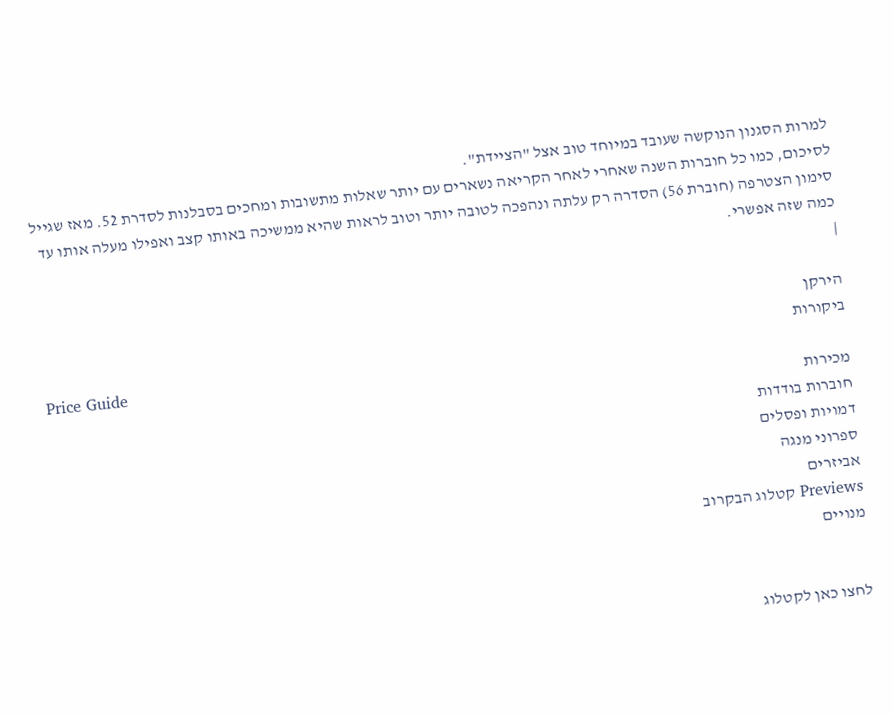למרות הסגנון הנוקשה שעובד במיוחד טוב אצל "הציידת".
לסיכום, כמו כל חוברות השנה שאחרי לאחר הקריאה נשארים עם יותר שאלות מתשובות ומחכים בסבלנות לסדרת 52. מאז שגייל סימון הצטרפה (חוברת 56) הסדרה רק עלתה ונהפכה לטובה יותר וטוב לראות שהיא ממשיכה באותו קצב ואפילו מעלה אותו עד כמה שזה אפשרי.
|

הירקן
ביקורות
Price Guide
מכירות
חוברות בודדות
דמויות ופסלים
ספרוני מנגה
אביזרים
Previews קטלוג הבקרוב
מנויים


לחצו כאן לקטלוג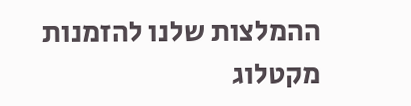ההמלצות שלנו להזמנות מקטלוג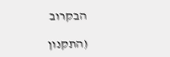הבקרוב

(התקנון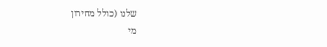שלנו (כולל מחירון
מי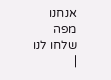אנחנו
מפה
שלחו לנו
|